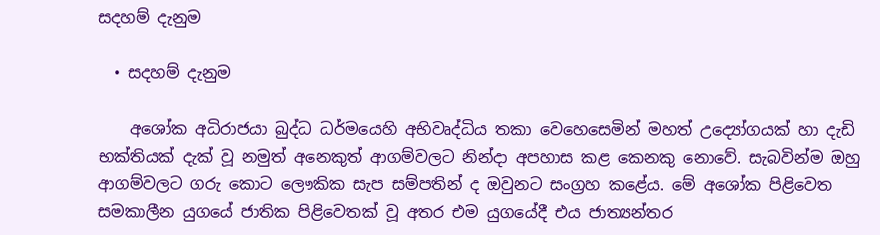සදහම් දැනුම

  • සදහම් දැනුම

    අශෝක අධිරාජයා බුද්ධ ධර්මයෙහි අභිවෘද්ධිය තකා වෙහෙසෙමින් මහත් උද්‍යෝගයක් හා දැඩි භක්තියක් දැක් වූ නමුත් අනෙකුත් ආගම්වලට නින්දා අපහාස කළ කෙනකු නොවේ. සැබවින්ම ඔහු ආගම්වලට ගරු කොට ලෞකික සැප සම්පතින් ද ඔවුනට සංග්‍රහ කළේය. මේ අශෝක පිළිවෙත සමකාලීන යුගයේ ජාතික පිළිවෙතක් වූ අතර එම යුගයේදී එය ජාත්‍යන්තර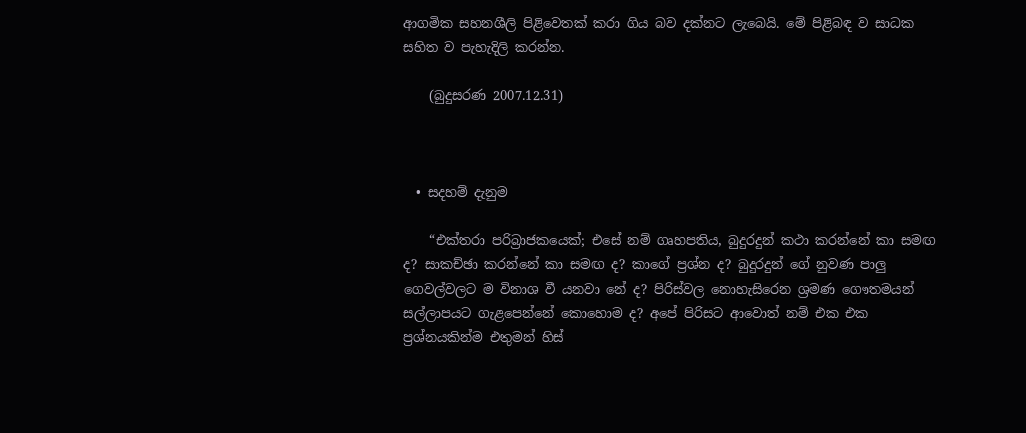ආගමික සහනශීලි පිළිවෙතක් කරා ගිය බව දක්නට ලැබෙයි. මේ පිළිබඳ ව සාධක සහිත ව පැහැදිලි කරන්න.

    (බුදුසරණ 2007.12.31)



  • සදහම් දැනුම

    “එක්තරා පරිබ්‍රාජකයෙක්; එසේ නම් ගෘහපතිය, බුදුරදුන් කථා කරන්නේ කා සමඟ ද? සාකච්ඡා කරන්නේ කා සමඟ ද? කාගේ ප්‍රශ්න ද? බුදුරදුන් ගේ නුවණ පාලු ගෙවල්වලට ම විනාශ වී යනවා නේ ද? පිරිස්වල නොහැසිරෙන ශ්‍රමණ ගෞතමයන් සල්ලාපයට ගැළපෙන්නේ කොහොම ද? අපේ පිරිසට ආවොත් නම් එක එක ප්‍රශ්නයකින්ම එතුමන් හිස්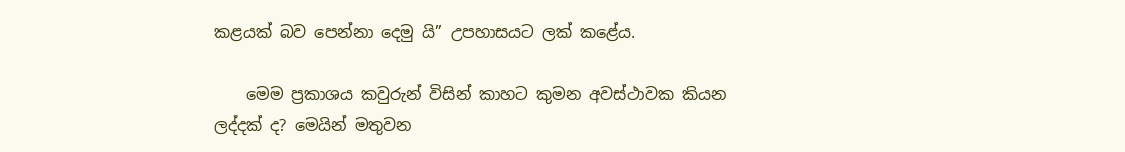කළයක් බව පෙන්නා දෙමු යි” උපහාසයට ලක් කළේය.

    මෙම ප්‍රකාශය කවුරුන් විසින් කාහට කුමන අවස්ථාවක කියන ලද්දක් ද? මෙයින් මතුවන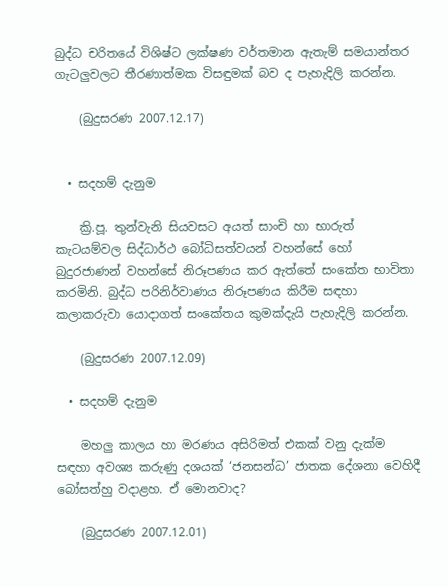බුද්ධ චරිතයේ විශිෂ්ට ලක්ෂණ වර්තමාන ඇතැම් සමයාන්තර ගැටලුවලට තීරණාත්මක විසඳුමක් බව ද පැහැදිලි කරන්න.

    (බුදුසරණ 2007.12.17)


  • සදහම් දැනුම

    ක්‍රි.පූ. තුන්වැනි සියවසට අයත් සාංචි හා භාරුත් කැටයම්වල සිද්ධාර්ථ බෝධිසත්වයන් වහන්සේ හෝ බුදුරජාණන් වහන්සේ නිරූපණය කර ඇත්තේ සංකේත භාවිතා කරමිනි. බුද්ධ පරිනිර්වාණය නිරූපණය කිරීම සඳහා කලාකරුවා යොදාගත් සංකේතය කුමක්දැයි පැහැදිලි කරන්න.

    (බුදුසරණ 2007.12.09)

  • සදහම් දැනුම

    මහලු කාලය හා මරණය අසිරිමත් එකක් වනු දැක්ම සඳහා අවශ්‍ය කරුණු දශයක් ‘ජනසන්ධ’ ජාතක දේශනා වෙහිදී බෝසත්හු වදාළහ. ඒ මොනවාද?

    (බුදුසරණ 2007.12.01)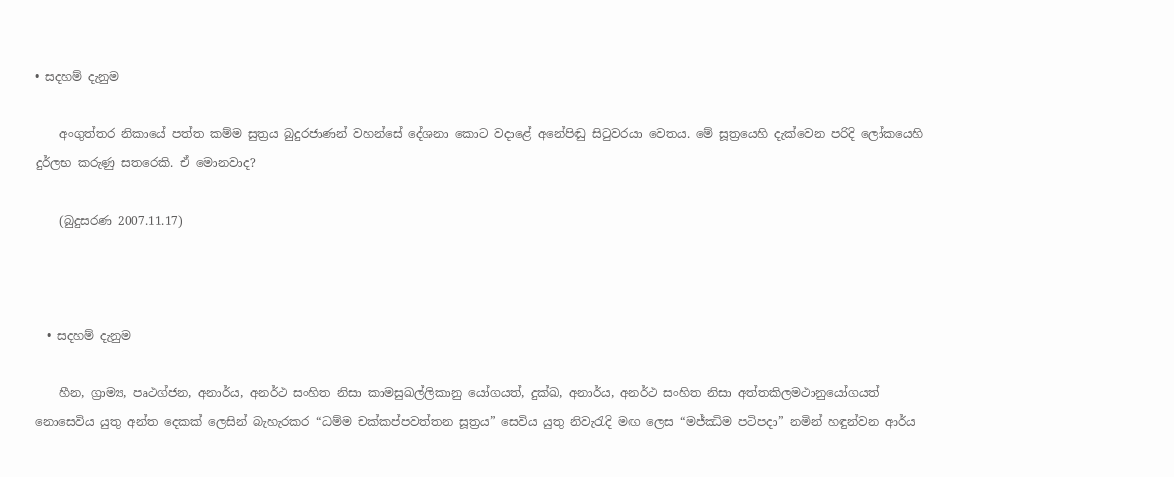• සදහම් දැනුම

    අංගුත්තර නිකායේ පත්ත කම්ම සුත්‍රය බුදුරජාණන් වහන්සේ දේශනා කොට වදාළේ අනේපිඬු සිටුවරයා වෙතය. මේ සූත්‍රයෙහි දැක්වෙන පරිදි ලෝකයෙහි දුර්ලභ කරුණු සතරෙකි. ඒ මොනවාද?

    (බුදුසරණ 2007.11.17)



  • සදහම් දැනුම

    හීන, ග්‍රාම්‍ය, පෘථග්ජන, අනාර්ය, අනර්ථ සංහිත නිසා කාමසුඛල්ලිකානු යෝගයත්, දුක්ඛ, අනාර්ය, අනර්ථ සංහිත නිසා අත්තකිලමථානුයෝගයත් නොසෙවිය යුතු අන්ත දෙකක් ලෙසින් බැහැරකර “ධම්ම චක්කප්පවත්තන සූත්‍රය” සෙවිය යුතු නිවැරැදි මඟ ලෙස “මජ්ඣිම පටිපදා” නමින් හඳුන්වන ආර්ය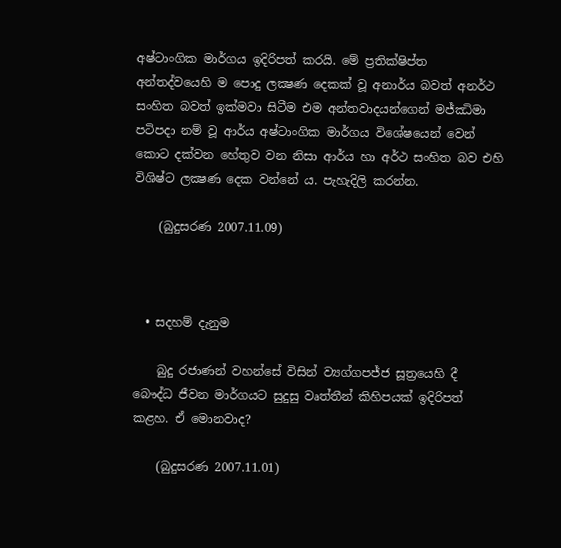අෂ්ටාංගික මාර්ගය ඉදිරිපත් කරයි. මේ ප්‍රතික්ෂිප්ත අන්තද්වයෙහි ම පොදු ලක්‍ෂණ දෙකක් වූ අනාර්ය බවත් අනර්ථ සංහිත බවත් ඉක්මවා සිටීම එම අන්තවාදයන්ගෙන් මජ්ඣිමා පටිපදා නම් වූ ආර්ය අෂ්ටාංගික මාර්ගය විශේෂයෙන් වෙන් කොට දක්වන හේතුව වන නිසා ආර්ය හා අර්ථ සංහිත බව එහි විශිෂ්ට ලක්‍ෂණ දෙක වන්නේ ය. පැහැදිලි කරන්න.

    (බුදුසරණ 2007.11.09)



  • සදහම් දැනුම

    බුදු රජාණන් වහන්සේ විසින් ව්‍යග්ගපජ්ජ සූත්‍රයෙහි දී බෞද්ධ ජීවන මාර්ගයට සුදුසු වෘත්තීන් කිහිපයක් ඉදිරිපත් කළහ. ඒ මොනවාද?

    (බුදුසරණ 2007.11.01)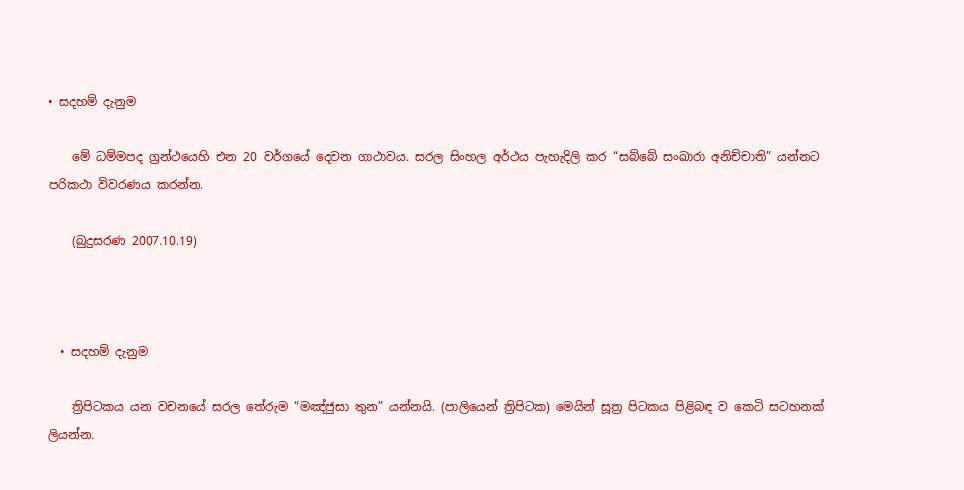• සදහම් දැනුම

    මේ ධම්මපද ග්‍රන්ථයෙහි එන 20 වර්ගයේ දෙවන ගාථාවය. සරල සිංහල අර්ථය පැහැදිලි කර “සබ්බේ සංඛාරා අනිච්චාති” යන්නට පරිකථා විවරණය කරන්න.

    (බුදුසරණ 2007.10.19)



  • සදහම් දැනුම

    ත්‍රිපිටකය යන වචනයේ සරල තේරුම “මඤ්ජුසා තුන” යන්නයි. (පාලියෙන් ත්‍රිපිටක) මෙයින් සූත්‍ර පිටකය පිළිබඳ ව කෙටි සටහනක් ලියන්න.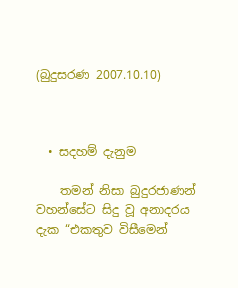(බුදුසරණ 2007.10.10)



  • සදහම් දැනුම

    තමන් නිසා බුදුරජාණන් වහන්සේට සිදු වූ අනාදරය දැක “එකතුව විසීමෙන්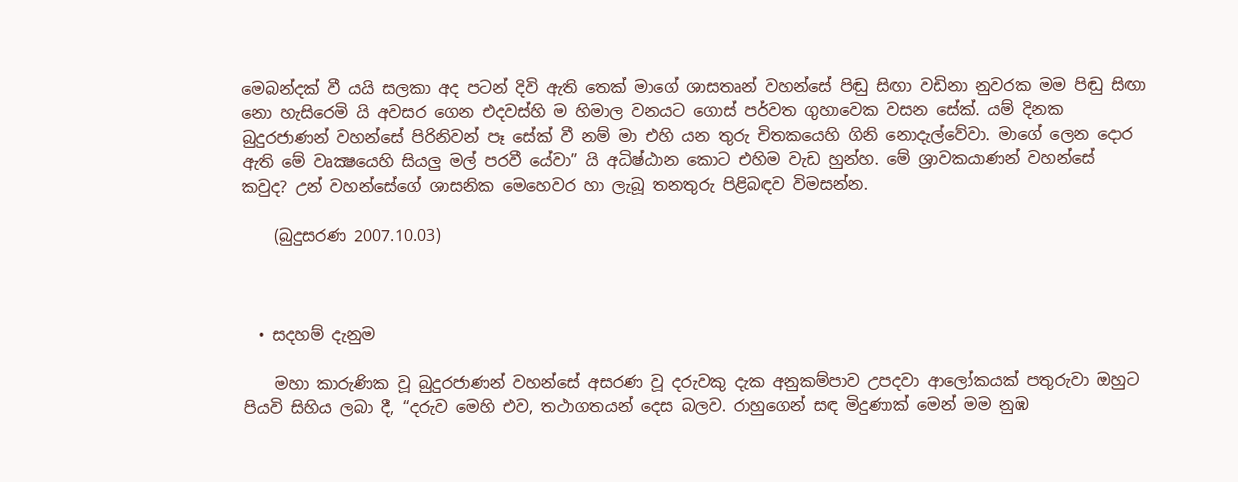මෙබන්දක් වී යයි සලකා අද පටන් දිවි ඇති තෙක් මාගේ ශාසතෘන් වහන්සේ පිඬු සිඟා වඩිනා නුවරක මම පිඬු සිඟා නො හැසිරෙමි යි අවසර ගෙන එදවස්හි ම හිමාල වනයට ගොස් පර්වත ගුහාවෙක වසන සේක්. යම් දිනක බුදුරජාණන් වහන්සේ පිරිනිවන් පෑ සේක් වී නම් මා එහි යන තුරු චිතකයෙහි ගිනි නොදැල්වේවා. මාගේ ලෙන දොර ඇති මේ වෘක්‍ෂයෙහි සියලු මල් පරවී යේවා” යි අධිෂ්ඨාන කොට එහිම වැඩ හුන්හ. මේ ශ්‍රාවකයාණන් වහන්සේ කවුද? උන් වහන්සේගේ ශාසනික මෙහෙවර හා ලැබූ තනතුරු පිළිබඳව විමසන්න.

    (බුදුසරණ 2007.10.03)



  • සදහම් දැනුම

    මහා කාරුණික වූ බුදුරජාණන් වහන්සේ අසරණ වූ දරුවකු දැක අනුකම්පාව උපදවා ආලෝකයක් පතුරුවා ඔහුට පියවි සිහිය ලබා දී, “දරුව මෙහි එව, තථාගතයන් දෙස බලව. රාහුගෙන් සඳ මිදුණාක් මෙන් මම නුඹ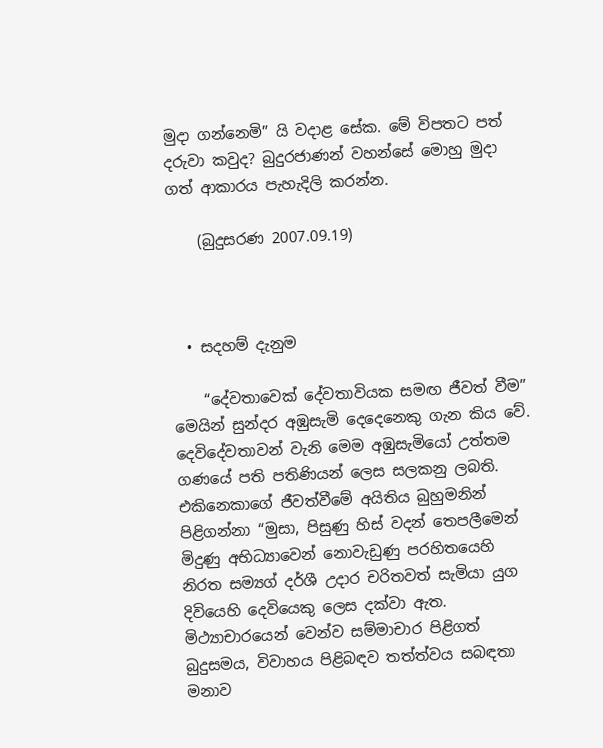මුදා ගන්නෙමි” යි වදාළ සේක. මේ විපතට පත් දරුවා කවුද? බුදුරජාණන් වහන්සේ මොහු මුදා ගත් ආකාරය පැහැදිලි කරන්න.

    (බුදුසරණ 2007.09.19)



  • සදහම් දැනුම

    “දේවතාවෙක් දේවතාවියක සමඟ ජීවත් වීම” මෙයින් සුන්දර අඹුසැමි දෙදෙනෙකු ගැන කිය වේ. දෙවිදේවතාවන් වැනි මෙම අඹුසැමියෝ උත්තම ගණයේ පති පතිණියන් ලෙස සලකනු ලබති. එකිනෙකාගේ ජීවත්වීමේ අයිතිය බුහුමනින් පිළිගන්නා “මුසා, පිසුණු හිස් වදන් තෙපලීමෙන් මිදුණු අභිධ්‍යාවෙන් නොවැඩුණු පරහිතයෙහි නිරත සම්‍යග් දර්ශී උදාර චරිතවත් සැමියා යුග දිවියෙහි දෙවියෙකු ලෙස දක්වා ඇත.  මිථ්‍යාචාරයෙන් වෙන්ව සම්මාචාර පිළිගත් බුදුසමය, විවාහය පිළිබඳව තත්ත්වය සබඳතා මනාව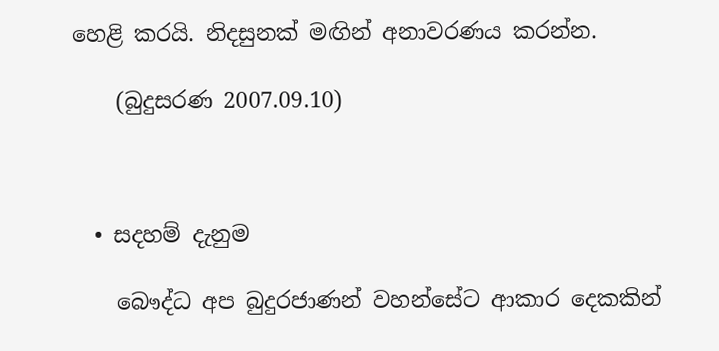හෙළි කරයි. නිදසුනක් මඟින් අනාවරණය කරන්න.

    (බුදුසරණ 2007.09.10)



  • සදහම් දැනුම

    බෞද්ධ අප බුදුරජාණන් වහන්සේට ආකාර දෙකකින්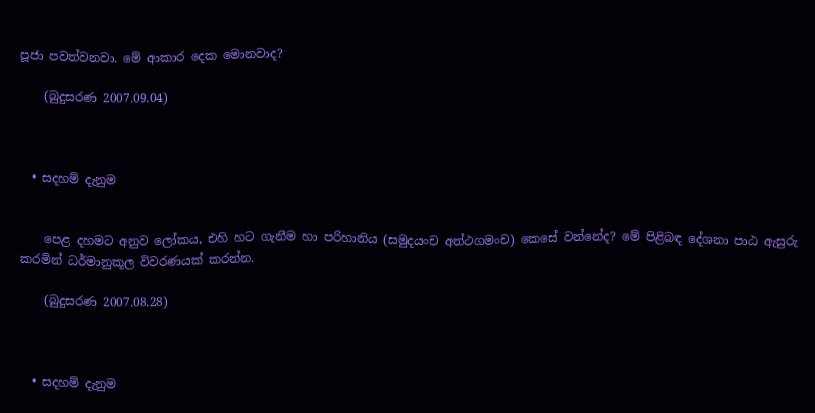පූජා පවත්වනවා. මේ ආකාර දෙක මොනවාද?

    (බුදුසරණ 2007.09.04)



  • සදහම් දැනුම


    පෙළ දහමට අනුව ලෝකය, එහි හට ගැනීම හා පරිහානිය (සමුදයංච අත්ථගමංච) කෙසේ වන්නේද? මේ පිළිබඳ දේශනා පාඨ ඇසුරු කරමින් ධර්මානුකූල විවරණයක් කරන්න.

    (බුදුසරණ 2007.08.28)



  • සදහම් දැනුම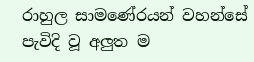රාහුල සාමණේරයන් වහන්සේ පැවිදි වූ අලුත ම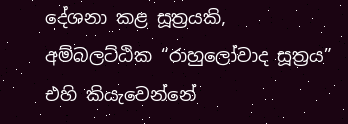දේශනා කළ සූත්‍රයකි, අම්බලට්ඨික “රාහුලෝවාද සූත්‍රය” එහි කියැවෙන්නේ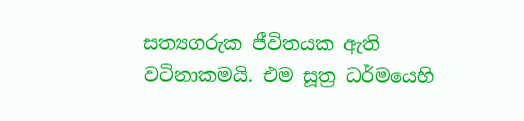සත්‍යගරුක ජීවිතයක ඇති වටිනාකමයි. එම සූත්‍ර ධර්මයෙහි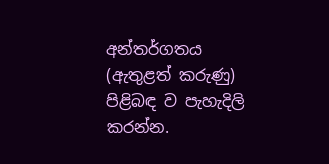අන්තර්ගතය (ඇතුළත් කරුණු) පිළිබඳ ව පැහැදිලි කරන්න.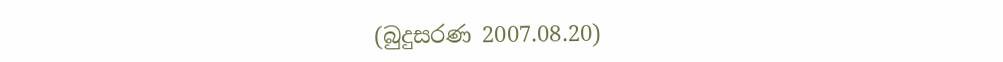(බුදුසරණ 2007.08.20)